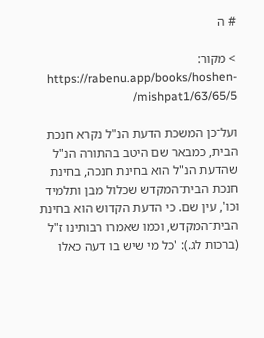# ה

> מקור: https://rabenu.app/books/hoshen-mishpat1/63/65/5/

ועל־כן המשכת הדעת הנ"ל נקרא חנכת הבית, כמבאר שם היטב בהתורה הנ"ל שהדעת הנ"ל הוא בחינת חנכה, בחינת חנכת הבית־המקדש שכלול מבן ותלמיד וכו', עין שם. כי הדעת הקדוש הוא בחינת הבית־המקדש, וכמו שאמרו רבותינו ז"ל (ברכות לג.): 'כל מי שיש בו דעה כאלו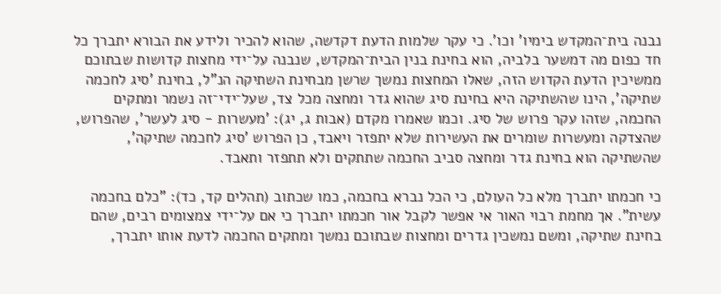נבנה בית־המקדש בימיו' וכו'. כי עקר שלמות הדעת דקדשה, שהוא להכיר ולידע את הבורא יתברך כל חד כפום מה דמשער בלביה, הוא בחינת בנין הבית־המקדש, שנבנה על־ידי מחצות קדושות שבתוכם ממשיכין הדעת הקדוש הזה, שאלו המחצות נמשך שרשן מבחינת השתיקה הנ"ל, בחינת 'סיג לחכמה שתיקה', הינו שהשתיקה היא בחינת סיג שהוא גדר ומחצה מכל צד, שעל־ידי־זה נשמר ומתקים החכמה, שזהו עקר פרוש של סיג. וכמו שאמרו מקדם (אבות ג, יג): 'מעשרות - סיג לעשר', שהפרוש, שהצדקה ומעשרות שומרים את העשירות שלא יתפזר ויאבד, כן הפרוש 'סיג לחכמה שתיקה', שהשתיקה הוא בחינת גדר ומחצה סביב החכמה שתתקים ולא תתפזר ותאבד.

כי חכמתו יתברך מלא כל העולם, כי הכל נברא בחכמה, כמו שכתוב (תהלים קד, כד): "כלם בחכמה עשית". אך מחמת רבוי האור אי אפשר לקבל אור חכמתו יתברך כי אם על־ידי צמצומים רבים, שהם בחינת שתיקה, ומשם נמשכין גדרים ומחצות שבתוכם נמשך ומתקים החכמה לדעת אותו יתברך,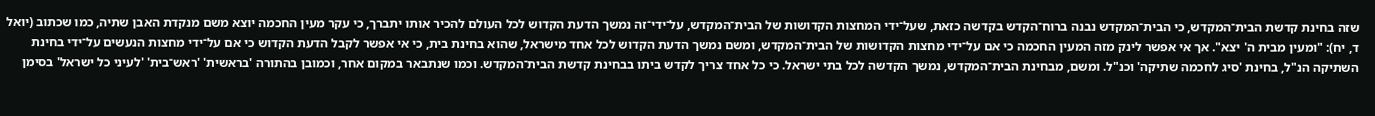שזה בחינת קדשת הבית־המקדש, כי הבית־המקדש נבנה ברוח־הקדש בקדשה כזאת, שעל־ידי המחצות הקדושות של הבית־המקדש, על־ידי־זה נמשך הדעת הקדוש לכל העולם להכיר אותו יתברך, כי עקר מעין החכמה יוצא משם מנקדת האבן שתיה, כמו שכתוב (יואל ד, יח): "ומעין מבית ה' יצא". אך אי אפשר לינק מזה המעין החכמה כי אם על־ידי מחצות הקדושות של הבית־המקדש, ומשם נמשך הדעת הקדוש לכל אחד מישראל, שהוא בחינת בית, כי אי אפשר לקבל הדעת הקדוש כי אם על־ידי מחצות הנעשים על־ידי בחינת השתיקה הנ"ל, בחינת 'סיג לחכמה שתיקה' וכנ"ל. ומשם, מבחינת הבית־המקדש, נמשך הקדשה לכל בתי ישראל. כי כל אחד צריך לקדש ביתו בבחינת קדשת הבית־המקדש. וכמו שנתבאר במקום אחר, וכמובן בהתורה 'בראשית' 'ראש־בית' 'לעיני כל ישראל' בסימן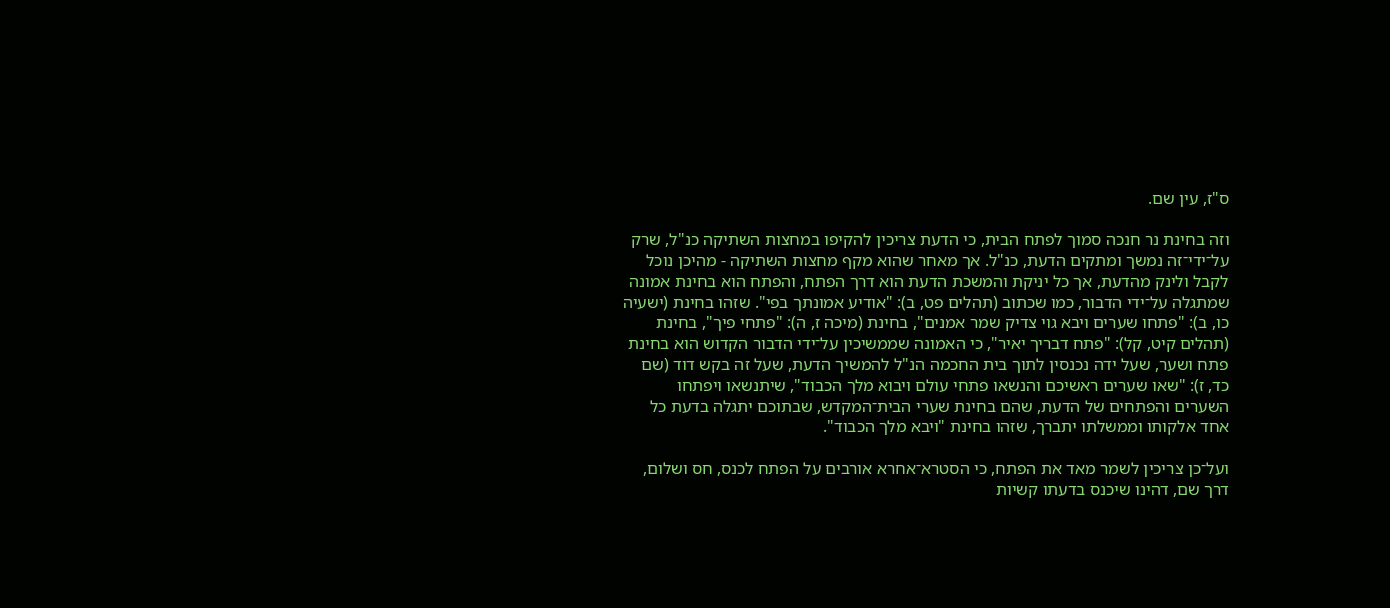ס"ז, עין שם.

וזה בחינת נר חנכה סמוך לפתח הבית, כי הדעת צריכין להקיפו במחצות השתיקה כנ"ל, שרק על־ידי־זה נמשך ומתקים הדעת, כנ"ל. אך מאחר שהוא מקף מחצות השתיקה - מהיכן נוכל לקבל ולינק מהדעת, אך כל יניקת והמשכת הדעת הוא דרך הפתח, והפתח הוא בחינת אמונה שמתגלה על־ידי הדבור, כמו שכתוב (תהלים פט, ב): "אודיע אמונתך בפי". שזהו בחינת (ישעיה כו, ב): "פתחו שערים ויבא גוי צדיק שמר אמנים", בחינת (מיכה ז, ה): "פתחי פיך", בחינת (תהלים קיט, קל): "פתח דבריך יאיר", כי האמונה שממשיכין על־ידי הדבור הקדוש הוא בחינת פתח ושער, שעל ידה נכנסין לתוך בית החכמה הנ"ל להמשיך הדעת, שעל זה בקש דוד (שם כד, ז): "שאו שערים ראשיכם והנשאו פתחי עולם ויבוא מלך הכבוד", שיתנשאו ויפתחו השערים והפתחים של הדעת, שהם בחינת שערי הבית־המקדש, שבתוכם יתגלה בדעת כל אחד אלקותו וממשלתו יתברך, שזהו בחינת "ויבא מלך הכבוד".

ועל־כן צריכין לשמר מאד את הפתח, כי הסטרא־אחרא אורבים על הפתח לכנס, חס ושלום, דרך שם, דהינו שיכנס בדעתו קשיות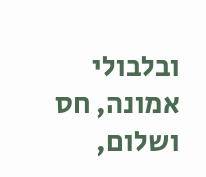ובלבולי אמונה, חס ושלום,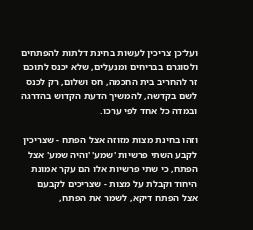ועל־כן צריכין לעשות בחינת דלתות להפתחים ולסוגרם בבריחים ומנעלים, שלא יכנס לתוכם זר להחריב בית החכמה, חס ושלום, רק לכנס לשם בקדשה, להמשיך הדעת הקדוש בהדרגה ובמדה כל אחד לפי ערכו.

וזהו בחינת מצות מזוזה אצל הפתח - שצריכין לקבע השתי פרשיות 'שמע' 'והיה שמע' אצל הפתח, כי שתי פרשיות אלו הם עקר אמונת היחוד וקבלת על מצו‍ת - שצריכים לקבעם אצל הפתח דיקא, לשמר את הפתח,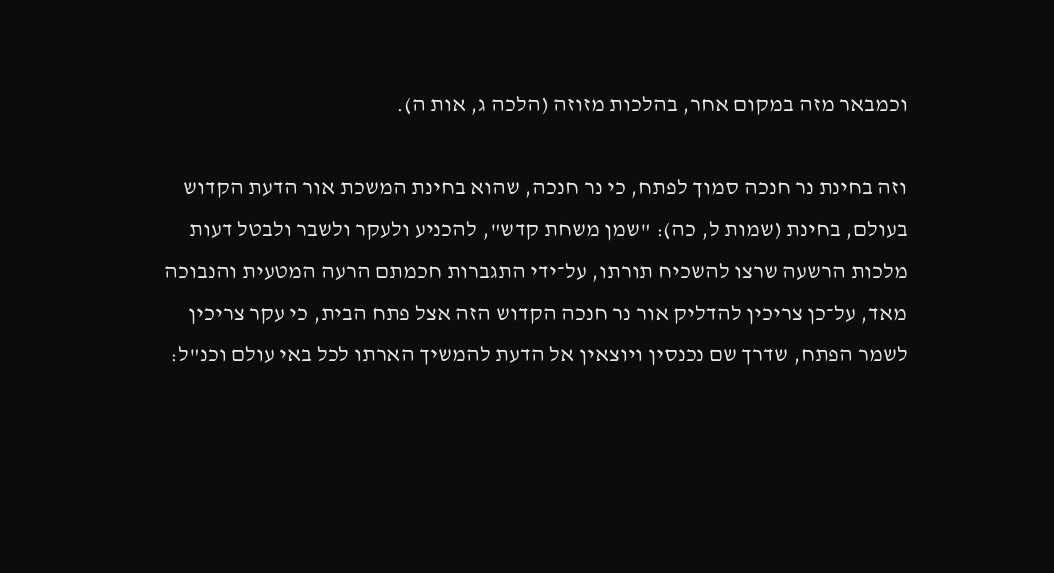וכמבאר מזה במקום אחר, בהלכות מזוזה (הלכה ג, אות ה).

וזה בחינת נר חנכה סמוך לפתח, כי נר חנכה, שהוא בחינת המשכת אור הדעת הקדוש בעולם, בחינת (שמות ל, כה): "שמן משחת קדש", להכניע ולעקר ולשבר ולבטל דעות מלכות הרשעה שרצו להשכיח תורתו, על־ידי התגברות חכמתם הרעה המטעית והנבוכה מאד, על־כן צריכין להדליק אור נר חנכה הקדוש הזה אצל פתח הבית, כי עקר צריכין לשמר הפתח, שדרך שם נכנסין ויוצאין אל הדעת להמשיך הארתו לכל באי עולם וכנ"ל: